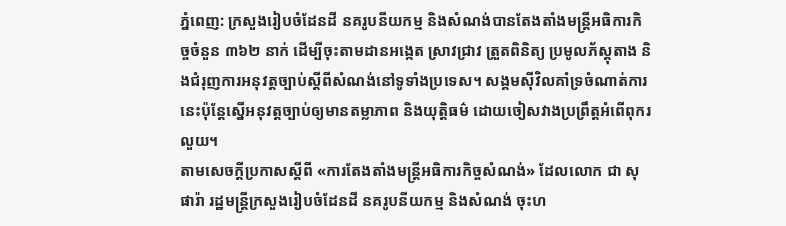ភ្នំពេញ: ក្រសួងរៀបចំដែនដី នគរូបនីយកម្ម និងសំណង់បានតែងតាំងមន្ត្រីអធិការកិច្ចចំនួន ៣៦២ នាក់ ដើម្បីចុះតាមដានអង្កេត ស្រាវជ្រាវ ត្រួតពិនិត្យ ប្រមូលភ័ស្តុតាង និងជំរុញការអនុវត្តច្បាប់ស្តីពីសំណង់នៅទូទាំងប្រទេស។ សង្គមស៊ីវិលគាំទ្រចំណាត់ការនេះប៉ុន្ដែស្នើអនុវត្តច្បាប់ឲ្យមានតម្លាភាព និងយុត្តិធម៌ ដោយចៀសវាងប្រព្រឹត្តអំពើពុករលួយ។
តាមសេចក្ដីប្រកាសស្ដីពី «ការតែងតាំងមន្ត្រីអធិការកិច្ចសំណង់» ដែលលោក ជា សុផារ៉ា រដ្ឋមន្ត្រីក្រសួងរៀបចំដែនដី នគរូបនីយកម្ម និងសំណង់ ចុះហ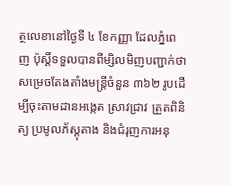ត្ថលេខានៅថ្ងៃទី ៤ ខែកញ្ញា ដែលភ្នំពេញ ប៉ុស្ដិ៍ទទួលបានពីម្សិលមិញបញ្ជាក់ថា សម្រេចតែងតាំងមន្ត្រីចំនួន ៣៦២ រូបដើម្បីចុះតាមដានអង្កេត ស្រាវជ្រាវ ត្រួតពិនិត្យ ប្រមូលភ័ស្តុតាង និងជំរុញការអនុ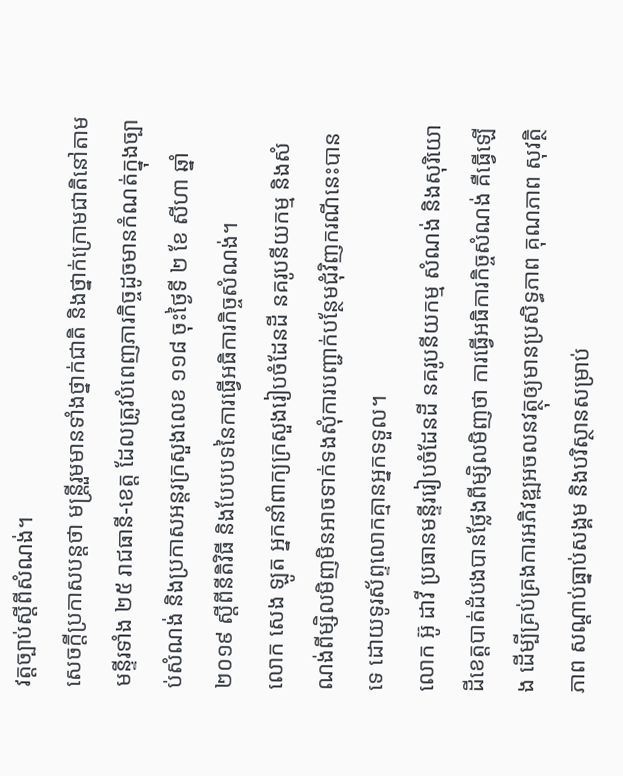វត្តច្បាប់ស្តីពីសំណង់។
សេចក្តីប្រកាសបន្តថា មន្ត្រីរួមមានទាំងថ្នាក់ជាតិ និងថ្នាក់ក្រោមជាតិនៅតាមមន្ទីរទាំង ២៥ រាជធានី-ខេត្ត ដែលត្រូវបំពេញភារកិច្ចដូចមានកំណត់ក្នុងច្បាប់សំណង់ និងប្រកាសអន្តរក្រសួងលេខ ១១៨ ចុះថ្ងៃទី ២ ខែ សីហា ឆ្នាំ ២០១៩ ស្តីពីនីតិវិធី និងបែបបទនៃការធ្វើអធិការកិច្ចសំណង់។
លោក សេង ឡូត អ្នកនាំពាក្យក្រសួងរៀបចំដែនដី នគរូបនីយកម្ម និងសំណង់ពីម្សិលមិញមិនអាចទាក់ទងសុំការបញ្ជាក់បន្ថែមជុំវិញករណីនេះបានទេ ដោយទូរស័ព្ទលោកគ្មានអ្នកទទួល។
លោក អ៊ូ ដាវី ប្រធានមន្ទីររៀបចំដែនដី នគរូបនីយកម្ម សំណង់ និងសុរិយោដីខេត្តបាត់ដំបងបានថ្លែងពីម្សិលមិញថា ការធ្វើអធិការកិច្ចសំណង់ គឺធ្វើឡើង ដើម្បីគ្រប់គ្រងការអភិវឌ្ឍអចលនវត្ថុឲ្យមានប្រសិទ្ធភាព គុណភាព សុវត្ថិភាព សណ្តាប់ធ្នាប់សង្គម និងបរិស្ថានសម្រាប់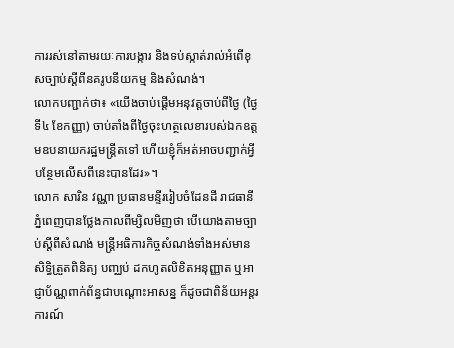ការរស់នៅតាមរយៈការបង្ការ និងទប់ស្កាត់រាល់អំពើខុសច្បាប់ស្តីពីនគរូបនីយកម្ម និងសំណង់។
លោកបញ្ជាក់ថា៖ «យើងចាប់ផ្ដើមអនុវត្តចាប់ពីថ្ងៃ (ថ្ងៃទី៤ ខែកញ្ញា) ចាប់តាំងពីថ្ងៃចុះហត្ថលេខារបស់ឯកឧត្តមឧបនាយករដ្ឋមន្ត្រីតទៅ ហើយខ្ញុំក៏អត់អាចបញ្ជាក់អ្វីបន្ថែមលើសពីនេះបានដែរ»។
លោក សារិន វណ្ណា ប្រធានមន្ទីររៀបចំដែនដី រាជធានីភ្នំពេញបានថ្លែងកាលពីម្សិលមិញថា បើយោងតាមច្បាប់ស្តីពីសំណង់ មន្ត្រីអធិការកិច្ចសំណង់ទាំងអស់មានសិទ្ធិត្រួតពិនិត្យ បញ្ឈប់ ដកហូតលិខិតអនុញ្ញាត ឬអាជ្ញាប័ណ្ណពាក់ព័ន្ធជាបណ្តោះអាសន្ន ក៏ដូចជាពិន័យអន្តរការណ៍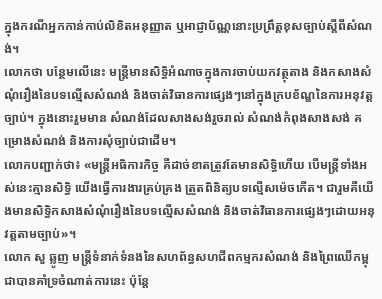ក្នុងករណីអ្នកកាន់កាប់លិខិតអនុញ្ញាត ឬអាជ្ញាប័ណ្ណនោះប្រព្រឹត្តខុសច្បាប់ស្ដីពីសំណង់។
លោកថា បន្ថែមលើនេះ មន្ត្រីមានសិទ្ធិអំណាចក្នុងការចាប់យកវត្ថុតាង និងកសាងសំណុំរឿងនៃបទល្មើសសំណង់ និងចាត់វិធានការផ្សេងៗនៅក្នុងក្របខ័ណ្ឌនៃការអនុវត្តច្បាប់។ ក្នុងនោះរួមមាន សំណង់ដែលសាងសង់រួចរាល់ សំណង់កំពុងសាងសង់ គម្រោងសំណង់ និងការសុំច្បាប់ជាដើម។
លោកបញ្ជាក់ថា៖ «មន្ត្រីអធិការកិច្ច គឺដាច់ខាតត្រូវតែមានសិទ្ធិហើយ បើមន្ត្រីទាំងអស់នេះគ្មានសិទ្ធិ យើងធ្វើការងារគ្រប់គ្រង ត្រួតពិនិត្យបទល្មើសម៉េចកើត។ ជារួមគឺយើងមានសិទ្ធិកសាងសំណុំរឿងនៃបទល្មើសសំណង់ និងចាត់វិធានការផ្សេងៗដោយអនុវត្តតាមច្បាប់»។
លោក សួ ឆ្លូញ មន្ត្រីទំនាក់ទំនងនៃសហព័ន្ធសហជីពកម្មករសំណង់ និងព្រៃឈើកម្ពុជាបានគាំទ្រចំណាត់ការនេះ ប៉ុន្ដែ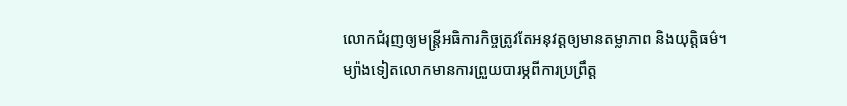លោកជំរុញឲ្យមន្ត្រីអធិការកិច្ចត្រូវតែអនុវត្តឲ្យមានតម្លាភាព និងយុត្តិធម៌។ ម្យ៉ាងទៀតលោកមានការព្រួយបារម្ភពីការប្រព្រឹត្ត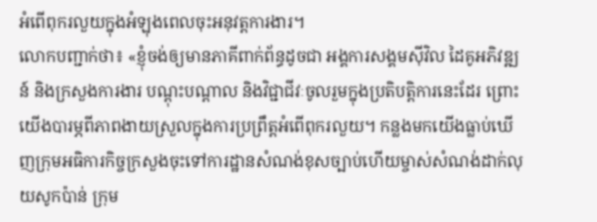អំពើពុករលួយក្នុងអំឡុងពេលចុះអនុវត្តការងារ។
លោកបញ្ជាក់ថា៖ «ខ្ញុំចង់ឲ្យមានភាគីពាក់ព័ន្ធដូចជា អង្គការសង្គមស៊ីវិល ដៃគូអភិវឌ្ឍន៍ និងក្រសួងការងារ បណ្ដុះបណ្ដាល និងវិជ្ជាជីវៈចូលរួមក្នុងប្រតិបត្តិការនេះដែរ ព្រោះយើងបារម្ភពីភាពងាយស្រួលក្នុងការប្រព្រឹត្តអំពើពុករលួយ។ កន្លងមកយើងធ្លាប់ឃើញក្រុមអធិការកិច្ចក្រសួងចុះទៅការដ្ឋានសំណង់ខុសច្បាប់ហើយម្ចាស់សំណង់ដាក់លុយសូកប៉ាន់ ក្រុម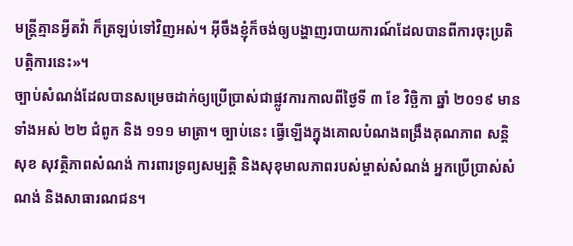មន្ត្រីគ្មានអ្វីតវ៉ា ក៏ត្រឡប់ទៅវិញអស់។ អ៊ីចឹងខ្ញុំក៏ចង់ឲ្យបង្ហាញរបាយការណ៍ដែលបានពីការចុះប្រតិបត្តិការនេះ»។
ច្បាប់សំណង់ដែលបានសម្រេចដាក់ឲ្យប្រើប្រាស់ជាផ្លូវការកាលពីថ្ងៃទី ៣ ខែ វិច្ឆិកា ឆ្នាំ ២០១៩ មានទាំងអស់ ២២ ជំពូក និង ១១១ មាត្រា។ ច្បាប់នេះ ធ្វើឡើងក្នុងគោលបំណងពង្រឹងគុណភាព សន្ដិសុខ សុវត្ថិភាពសំណង់ ការពារទ្រព្យសម្បត្តិ និងសុខុមាលភាពរបស់ម្ចាស់សំណង់ អ្នកប្រើប្រាស់សំណង់ និងសាធារណជន។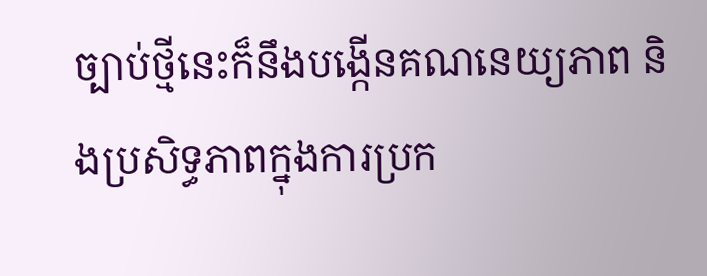ច្បាប់ថ្មីនេះក៏នឹងបង្កើនគណនេយ្យភាព និងប្រសិទ្ធភាពក្នុងការប្រក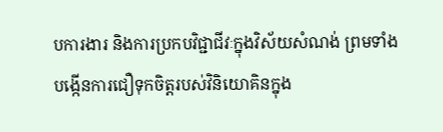បការងារ និងការប្រកបវិជ្ជាជីវៈក្នុងវិស័យសំណង់ ព្រមទាំងបង្កើនការជឿទុកចិត្តរបស់វិនិយោគិនក្នុង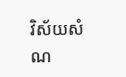វិស័យសំណ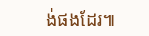ង់ផងដែរ៕